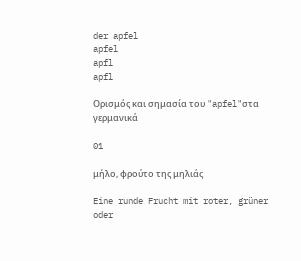der apfel
apfel
apfl
apfl

Ορισμός και σημασία του "apfel"στα γερμανικά

01

μήλο, φρούτο της μηλιάς

Eine runde Frucht mit roter, grüner oder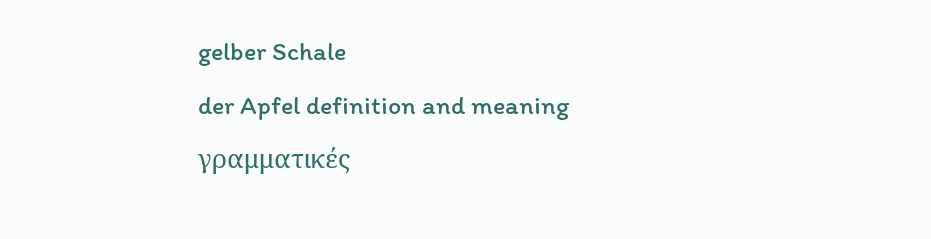gelber Schale
der Apfel definition and meaning
γραμματικές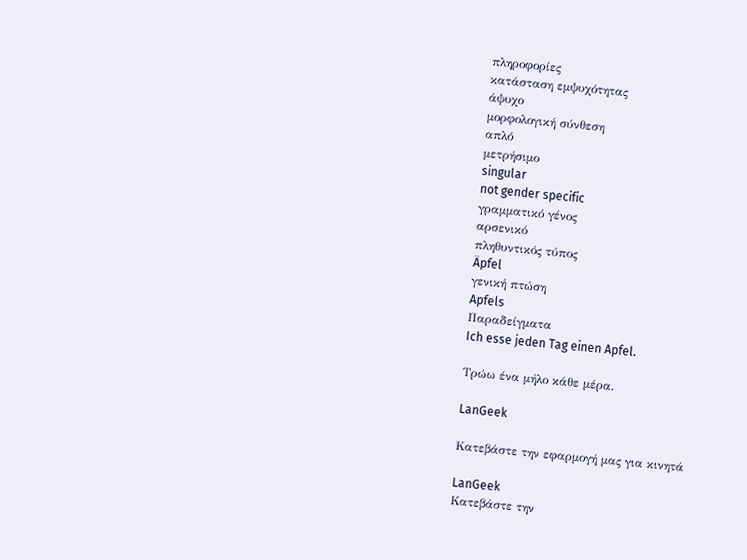πληροφορίες
κατάσταση εμψυχότητας
άψυχο
μορφολογική σύνθεση
απλό
μετρήσιμο
singular
not gender specific
γραμματικό γένος
αρσενικό
πληθυντικός τύπος
Äpfel
γενική πτώση
Apfels
Παραδείγματα
Ich esse jeden Tag einen Apfel.

Τρώω ένα μήλο κάθε μέρα.

LanGeek

Κατεβάστε την εφαρμογή μας για κινητά

LanGeek
Κατεβάστε την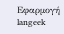Εφαρμογή
langeek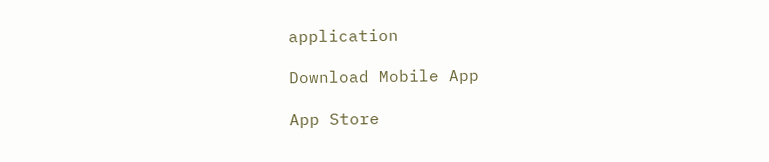application

Download Mobile App

App Store